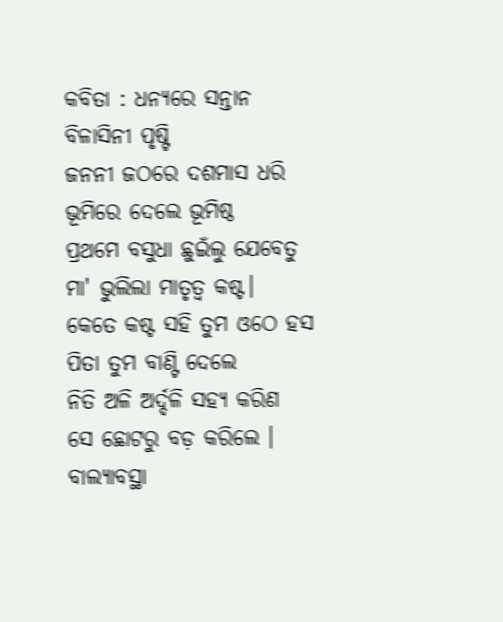କବିତା : ଧନ୍ୟରେ ସନ୍ତାନ
ବିଳାସିନୀ ପୃଷ୍ଟି
ଜନନୀ ଜଠରେ ଦଶମାସ ଧରି
ଭୂମିରେ ଦେଲେ ଭୂମିଷ୍ଠ
ପ୍ରଥମେ ବସୁଧା ଛୁଇଁଲୁ ଯେବେତୁ
ମା' ଭୁଲିଲା ମାତୃତ୍ଵ କଷ୍ଟ।
କେତେ କଷ୍ଟ ସହି ତୁମ ଓଠେ ହସ
ପିତା ତୁମ ବାଣ୍ଟି ଦେଲେ
ନିତି ଅଳି ଅର୍ଦ୍ଦଳି ସହ୍ୟ କରିଣ
ସେ ଛୋଟରୁ ବଡ଼ କରିଲେ ।
ବାଲ୍ୟାବସ୍ଥା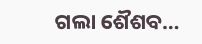ଗଲା ଶୈଶବ…